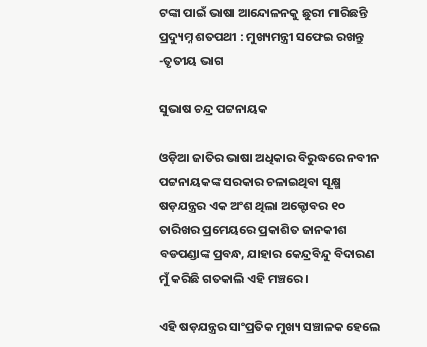ଟଙ୍କା ପାଇଁ ଭାଷା ଆନ୍ଦୋଳନକୁ ଛୁରୀ ମାରିଛନ୍ତି ପ୍ରଦ୍ୟୁମ୍ନ ଶତପଥୀ : ମୁଖ୍ୟମନ୍ତ୍ରୀ ସଫେଇ ରଖନ୍ତୁ -ତୃତୀୟ ଭାଗ

ସୁଭାଷ ଚନ୍ଦ୍ର ପଟ୍ଟନାୟକ

ଓଡ଼ିଆ ଜାତିର ଭାଷା ଅଧିକାର ବିରୁଦ୍ଧରେ ନବୀନ ପଟ୍ଟନାୟକଙ୍କ ସରକାର ଚଳାଇଥିବା ସୂକ୍ଷ୍ମ ଷଡ଼ଯନ୍ତ୍ରର ଏକ ଅଂଶ ଥିଲା ଅକ୍ଟୋବର ୧୦ ତାରିଖର ପ୍ରମେୟରେ ପ୍ରକାଶିତ ଜାନକୀଶ ବଡପଣ୍ଡାଙ୍କ ପ୍ରବନ୍ଧ, ଯାହାର କେନ୍ଦ୍ରବିନ୍ଦୁ ବିଦାରଣ ମୁଁ କରିଛି ଗତକାଲି ଏହି ମଞ୍ଚରେ ।

ଏହି ଷଡ଼ଯନ୍ତ୍ରର ସାଂପ୍ରତିକ ମୁଖ୍ୟ ସଞ୍ଚାଳକ ହେଲେ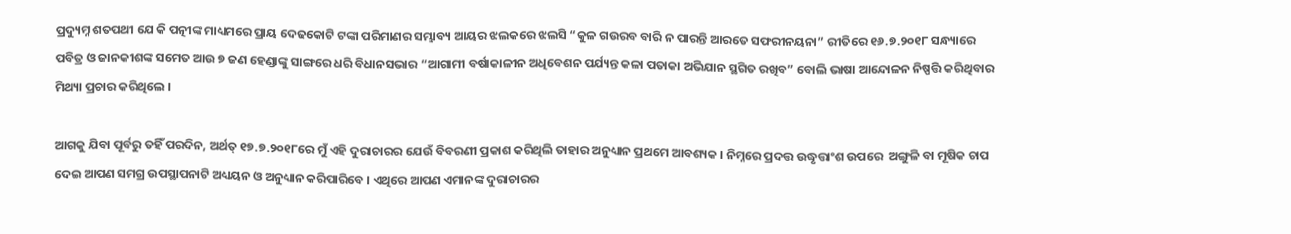ପ୍ରଦ୍ୟୁମ୍ନ ଶତପଥୀ ଯେ କି ପତ୍ନୀଙ୍କ ମାଧ୍ୟମରେ ପ୍ରାୟ ଦେଢକୋଟି ଟଙ୍କା ପରିମାଣର ସମ୍ଭାବ୍ୟ ଆୟର ଝଲକରେ ଝଲସି “କୁଳ ଗଉରବ ବାରି ନ ପାରନ୍ତି ଆରତେ ସଫରୀନୟନା” ରୀତିରେ ୧୬.୭.୨୦୧୮ ସନ୍ଧ୍ୟାରେ ପବିତ୍ର ଓ ଜାନକୀଶଙ୍କ ସମେତ ଆଉ ୭ ଜଣ ହେଣ୍ଡାଙ୍କୁ ସାଙ୍ଗରେ ଧରି ବିଧାନସଭାର “ଆଗାମୀ ବର୍ଷାକାଳୀନ ଅଧିବେଶନ ପର୍ଯ୍ୟନ୍ତ କଳା ପତାକା ଅଭିଯାନ ସ୍ଥଗିତ ରଖିବ” ବୋଲି ଭାଷା ଆନ୍ଦୋଳନ ନିଷ୍ପତ୍ତି କରିଥିବାର ମିଥ୍ୟା ପ୍ରଚାର କରିଥିଲେ ।

ଆଗକୁ ଯିବା ପୂର୍ବରୁ ତହିଁ ପରଦିନ, ଅର୍ଥତ୍ ୧୭.୭.୨୦୧୮ରେ ମୁଁ ଏହି ଦୁରାଚାରର ଯେଉଁ ବିବରଣୀ ପ୍ରକାଶ କରିଥିଲି ତାହାର ଅନୁଧ୍ୟାନ ପ୍ରଥମେ ଆବଶ୍ୟକ । ନିମ୍ନରେ ପ୍ରଦତ୍ତ ଉଦ୍ଧୃତ୍ତାଂଶ ଉପରେ  ଅଙ୍ଗୁଳି ବା ମୂଷିକ ଚାପ ଦେଇ ଆପଣ ସମଗ୍ର ଉପସ୍ଥାପନାଟି ଅଧ୍ୟୟନ ଓ ଅନୁଧ୍ୟାନ କରିପାରିବେ । ଏଥିରେ ଆପଣ ଏମାନଙ୍କ ଦୁରାଚାରର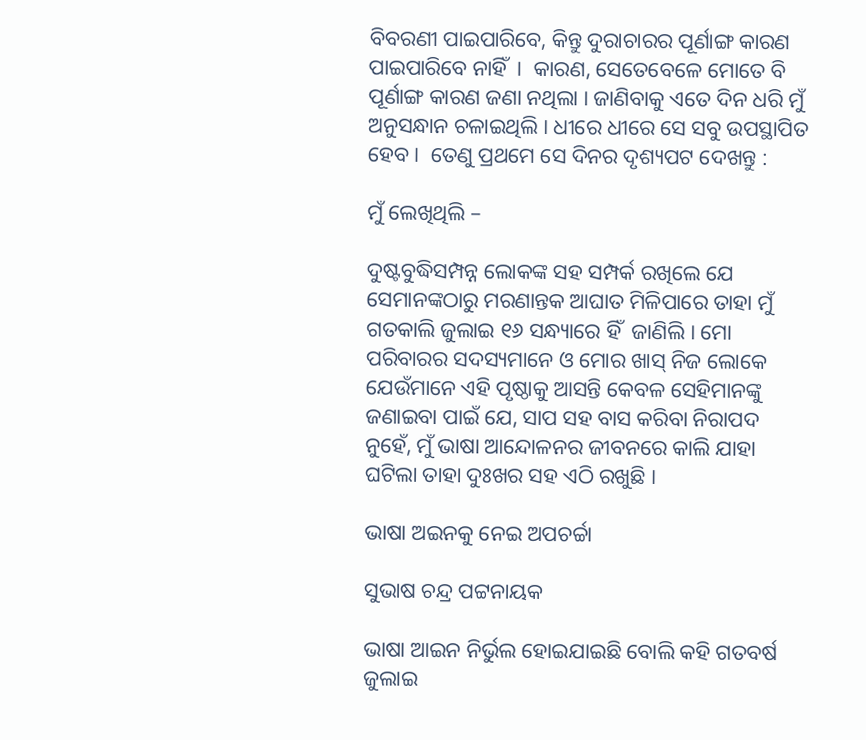ବିବରଣୀ ପାଇପାରିବେ, କିନ୍ତୁ ଦୁରାଚାରର ପୂର୍ଣାଙ୍ଗ କାରଣ ପାଇପାରିବେ ନାହିଁ  ।  କାରଣ, ସେତେବେଳେ ମୋତେ ବି ପୂର୍ଣାଙ୍ଗ କାରଣ ଜଣା ନଥିଲା । ଜାଣିବାକୁ ଏତେ ଦିନ ଧରି ମୁଁ ଅନୁସନ୍ଧାନ ଚଳାଇଥିଲି । ଧୀରେ ଧୀରେ ସେ ସବୁ ଉପସ୍ଥାପିତ ହେବ ।  ତେଣୁ ପ୍ରଥମେ ସେ ଦିନର ଦୃଶ୍ୟପଟ ଦେଖନ୍ତୁ :

ମୁଁ ଲେଖିଥିଲି –

ଦୁଷ୍ଟବୁଦ୍ଧିସମ୍ପନ୍ନ ଲୋକଙ୍କ ସହ ସମ୍ପର୍କ ରଖିଲେ ଯେ ସେମାନଙ୍କଠାରୁ ମରଣାନ୍ତକ ଆଘାତ ମିଳିପାରେ ତାହା ମୁଁ ଗତକାଲି ଜୁଲାଇ ୧୬ ସନ୍ଧ୍ୟାରେ ହିଁ  ଜାଣିଲି । ମୋ ପରିବାରର ସଦସ୍ୟମାନେ ଓ ମୋର ଖାସ୍ ନିଜ ଲୋକେ ଯେଉଁମାନେ ଏହି ପୃଷ୍ଠାକୁ ଆସନ୍ତି କେବଳ ସେହିମାନଙ୍କୁ ଜଣାଇବା ପାଇଁ ଯେ, ସାପ ସହ ବାସ କରିବା ନିରାପଦ ନୁହେଁ, ମୁଁ ଭାଷା ଆନ୍ଦୋଳନର ଜୀବନରେ କାଲି ଯାହା ଘଟିଲା ତାହା ଦୁଃଖର ସହ ଏଠି ରଖୁଛି ।

ଭାଷା ଅଇନକୁ ନେଇ ଅପଚର୍ଚ୍ଚା

ସୁଭାଷ ଚନ୍ଦ୍ର ପଟ୍ଟନାୟକ

ଭାଷା ଆଇନ ନିର୍ଭୁଲ ହୋଇଯାଇଛି ବୋଲି କହି ଗତବର୍ଷ ଜୁଲାଇ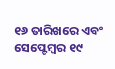୧୬ ତାରିଖରେ ଏବଂ ସେପ୍ଟେମ୍ବର ୧୯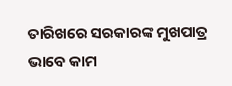ତାରିଖରେ ସରକାରଙ୍କ ମୁଖପାତ୍ର ଭାବେ କାମ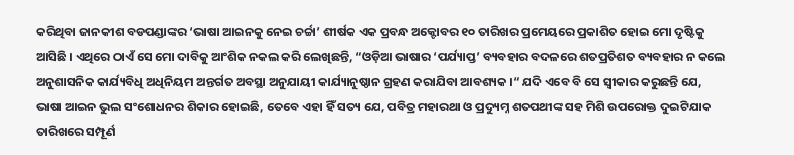କରିଥିବା ଜାନକୀଶ ବଡପଣ୍ଡାଙ୍କର ‘ଭାଷା ଆଇନକୁ ନେଇ ଚର୍ଚ୍ଚା’ ଶୀର୍ଷକ ଏକ ପ୍ରବନ୍ଧ ଅକ୍ଟୋବର ୧୦ ତାରିଖର ପ୍ରମେୟରେ ପ୍ରକାଶିତ ହୋଇ ମୋ ଦୃଷ୍ଟିକୁ ଆସିଛି । ଏଥିରେ ଠାଏଁ ସେ ମୋ ଦାବିକୁ ଆଂଶିକ ନକଲ କରି ଲେଖିଛନ୍ତି, “ଓଡ଼ିଆ ଭାଷାର ‘ପର୍ଯ୍ୟାପ୍ତ’ ବ୍ୟବହାର ବଦଳରେ ଶତପ୍ରତିଶତ ବ୍ୟବହାର ନ କଲେ ଅନୁଶାସନିକ କାର୍ଯ୍ୟବିଧି ଅଧିନିୟମ ଅନ୍ତର୍ଗତ ଅବସ୍ଥା ଅନୁଯାୟୀ କାର୍ଯ୍ୟାନୁଷ୍ଠାନ ଗ୍ରହଣ କରାଯିବା ଆବଶ୍ୟକ ।“ ଯଦି ଏବେ ବି ସେ ସ୍ଵୀକାର କରୁଛନ୍ତି ଯେ, ଭାଷା ଆଇନ ଭୁଲ ସଂଶୋଧନର ଶିକାର ହୋଇଛି, ତେବେ ଏହା ହିଁ ସତ୍ୟ ଯେ, ପବିତ୍ର ମହାରଥା ଓ ପ୍ରଦ୍ୟୁମ୍ନ ଶତପଥୀଙ୍କ ସହ ମିଶି ଉପରୋକ୍ତ ଦୁଇଟିଯାକ ତାରିଖରେ ସମ୍ପୂର୍ଣ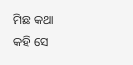ମିଛ କଥା କହି ସେ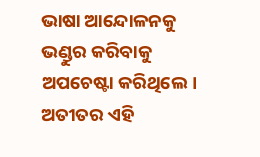ଭାଷା ଆନ୍ଦୋଳନକୁ ଭଣ୍ଡୁର କରିବାକୁ ଅପଚେଷ୍ଟା କରିଥିଲେ। ଅତୀତର ଏହି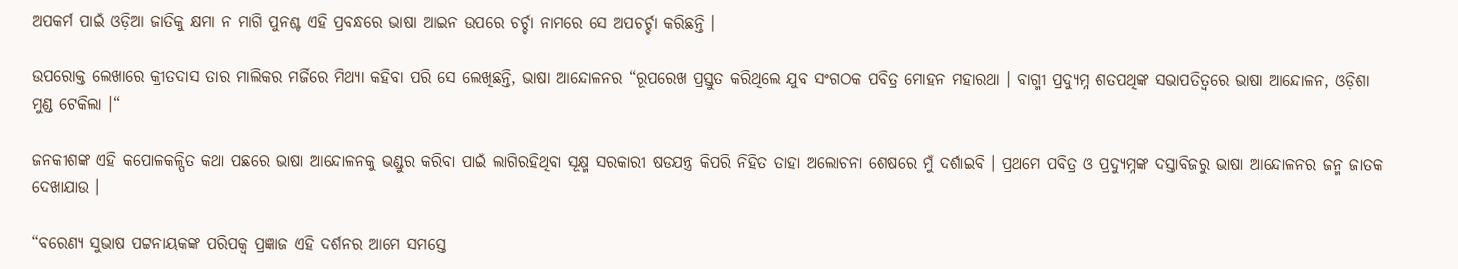ଅପକର୍ମ ପାଇଁ ଓଡ଼ିଆ ଜାତିକୁ କ୍ଷମା ନ ମାଗି ପୁନଶ୍ଚ ଏହି ପ୍ରବନ୍ଧରେ ଭାଷା ଆଇନ ଉପରେ ଚର୍ଚ୍ଚା ନାମରେ ସେ ଅପଚର୍ଚ୍ଚା କରିଛନ୍ତି ।

ଉପରୋକ୍ତ ଲେଖାରେ କ୍ରୀତଦାସ ତାର ମାଲିକର ମର୍ଜିରେ ମିଥ୍ୟା କହିବା ପରି ସେ ଲେଖିଛନ୍ତି, ଭାଷା ଆନ୍ଦୋଳନର “ରୂପରେଖ ପ୍ରସ୍ତୁତ କରିଥିଲେ ଯୁବ ସଂଗଠକ ପବିତ୍ର ମୋହନ ମହାରଥା । ବାଗ୍ମୀ ପ୍ରଦ୍ୟୁମ୍ନ ଶତପଥିଙ୍କ ସଭାପତିତ୍ଵରେ ଭାଷା ଆନ୍ଦୋଳନ, ଓଡ଼ିଶା ମୁଣ୍ଡ ଟେକିଲା ।“

ଜନକୀଶଙ୍କ ଏହି କପୋଳକଳ୍ପିତ କଥା ପଛରେ ଭାଷା ଆନ୍ଦୋଳନକୁ ଭଣ୍ଡୁର କରିବା ପାଇଁ ଲାଗିରହିଥିବା ସୂକ୍ଷ୍ମ ସରକାରୀ ଷଡଯନ୍ତ୍ର କିପରି ନିହିତ ତାହା ଅଲୋଚନା ଶେଷରେ ମୁଁ ଦର୍ଶାଇବି । ପ୍ରଥମେ ପବିତ୍ର ଓ ପ୍ରଦ୍ୟୁମ୍ନଙ୍କ ଦସ୍ତାବିଜରୁ ଭାଷା ଆନ୍ଦୋଳନର ଜନ୍ମ ଜାତକ ଦେଖାଯାଉ ।

“ବରେଣ୍ୟ ସୁଭାଷ ପଟ୍ଟନାୟକଙ୍କ ପରିପକ୍ଵ ପ୍ରଜ୍ଞାଜ ଏହି ଦର୍ଶନର ଆମେ ସମସ୍ତେ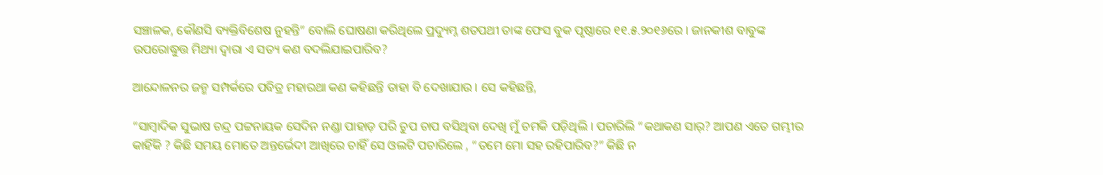ସଞ୍ଚାଳକ, କୌଣସି ବ୍ୟକ୍ତିବିଶେଷ ନୁହନ୍ତି” ବୋଲି ଘୋଷଣା କରିଥିଲେ ପ୍ରଦ୍ୟୁମ୍ନ ଶତପଥୀ ତାଙ୍କ ଫେସ ବୁକ ପୃଷ୍ଠାରେ ୧୧.୫.୨୦୧୬ରେ । ଜାନକୀଶ ବାବୁଙ୍କ ଉପରୋଦ୍ଧୁତ୍ତ ମିଥ୍ୟା ଦ୍ଵାରା ଏ ସତ୍ୟ କଣ ବଦଲିଯାଇପାରିବ?

ଆନ୍ଦୋଳନର ଜନ୍ମ ସମ୍ପର୍କରେ ପବିତ୍ର ମହାରଥା କଣ କହିଛନ୍ତି ତାହା ବି ଦେଖାଯାଉ । ସେ କହିଛନ୍ତି,

“ସାମ୍ବାଦିକ ସୁଭାଷ ଚନ୍ଦ୍ର ପଟ୍ଟନାୟକ ସେଦିନ ନଣ୍ଡା ପାହାଡ଼ ପରି ଚୁପ ଚାପ ବସିଥିବା ଦେଖି ମୁଁ ଚମକି ପଡ଼ିଥିଲି । ପଚାରିଲି “କଥାକଣ ସାର୍? ଆପଣ ଏତେ ଗମ୍ଭୀର କାହିଁକି ? କିଛି ସମୟ ମୋତେ ଅନ୍ତର୍ଭେଦୀ ଆଖିରେ ଚାହିଁ ସେ ଓଲଟି ପଚାରିଲେ , “ତମେ ମୋ ସହ ରହିପାରିବ?” କିଛି ନ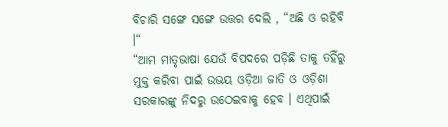ବିଚାରି ସଙ୍ଗେ ସଙ୍ଗେ ଉତ୍ତର ଦେଲି , “ଅଛି ଓ ରହିବି ।“
“ଆମ ମାତୃଭାଷା ଯେଉଁ ବିପଦରେ ପଡ଼ିଛି ତାକୁ ତହିଁରୁ ମୁକ୍ତ କରିବା ପାଇଁ ଉଭୟ ଓଡ଼ିଆ ଜାତି ଓ ଓଡ଼ିଶା ସରକାରଙ୍କୁ ନିଦରୁ ଉଠେଇବାକୁ ହେବ । ଏଥିପାଇଁ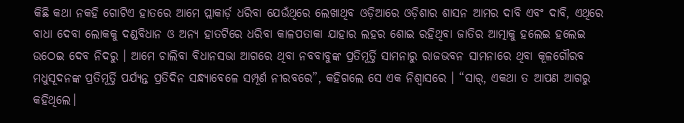କିଛି କଥା ନକହି ଗୋଟିଏ ହାତରେ ଆମେ ପ୍ଲାକାର୍ଡ଼ ଧରିବା ଯେଉଁଥିରେ ଲେଖାଥିବ ଓଡ଼ିଆରେ ଓଡ଼ିଶାର ଶାସନ ଆମର ଦାବି ଏବଂ ଦାବି, ଏଥିରେ ବାଧା ଦେବା ଲୋକକୁ ଦଣ୍ଡବିଧାନ ଓ ଅନ୍ୟ ହାତଟିରେ ଧରିବା କାଳପତାକା ଯାହାର ଲହର ଶୋଇ ରହିଥିବା ଜାତିର ଆତ୍ମାକୁ ହଲେଇ ହଲେଇ ଉଠେଇ ଦେବ ନିଦରୁ । ଆମେ ଚାଲିବା ବିଧାନସଭା ଆଗରେ ଥିବା ନବବାବୁଙ୍କ ପ୍ରତିମୂର୍ତ୍ତି ସାମନାରୁ ରାଜଭବନ ସାମନାରେ ଥିବା କୂଳଗୌରବ ମଧୁସୂଦନଙ୍କ ପ୍ରତିମୂର୍ତ୍ତି ପର୍ଯ୍ୟନ୍ତ ପ୍ରତିଦିନ ସନ୍ଧ୍ୟାବେଳେ ସମ୍ପୂର୍ଣ ନୀରବରେ”, କହିଗଲେ ସେ ଏକ ନିଶ୍ଵାସରେ । “ସାର୍, ଏକଥା ତ ଆପଣ ଆଗରୁ କହିଥିଲେ।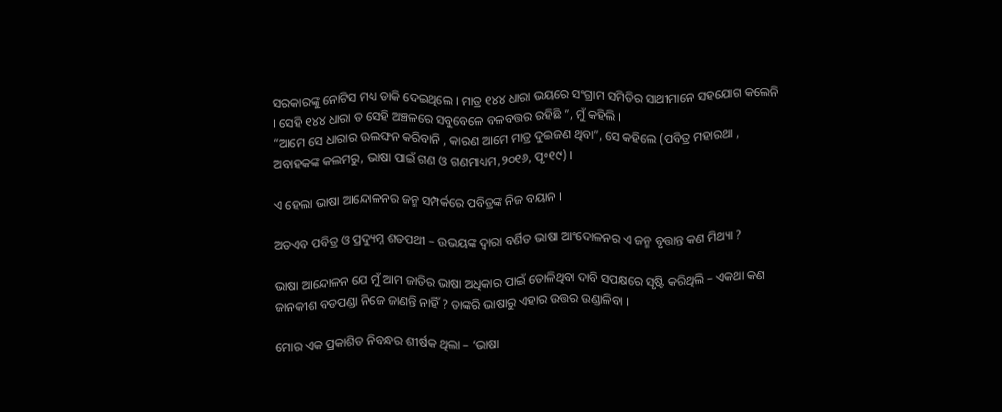ସରକାରଙ୍କୁ ନୋଟିସ ମଧ୍ୟ ଡାକି ଦେଇଥିଲେ । ମାତ୍ର ୧୪୪ ଧାରା ଭୟରେ ସଂଗ୍ରାମ ସମିତିର ସାଥୀମାନେ ସହଯୋଗ କଲେନି । ସେହି ୧୪୪ ଧାରା ତ ସେହି ଅଞ୍ଚଳରେ ସବୁବେଳେ ବଳବତ୍ତର ରହିଛି ”, ମୁଁ କହିଲି ।
“ଆମେ ସେ ଧାରାର ଊଲଙ୍ଘନ କରିବାନି , କାରଣ ଆମେ ମାତ୍ର ଦୁଇଜଣ ଥିବା”, ସେ କହିଲେ (ପବିତ୍ର ମହାରଥା , ଅବାହକଙ୍କ କଲମରୁ, ଭାଷା ପାଇଁ ଗଣ ଓ ଗଣମାଧ୍ୟମ,୨୦୧୬, ପୃ॰୧୯) ।

ଏ ହେଲା ଭାଷା ଆନ୍ଦୋଳନର ଜନ୍ମ ସମ୍ପର୍କରେ ପବିତ୍ରଙ୍କ ନିଜ ବୟାନ ।

ଅତଏବ ପବିତ୍ର ଓ ପ୍ରଦ୍ୟୁମ୍ନ ଶତପଥୀ – ଉଭୟଙ୍କ ଦ୍ଵାରା ବର୍ଣିତ ଭାଷା ଆଂଦୋଳନର ଏ ଜନ୍ମ ବୃତ୍ତାନ୍ତ କଣ ମିଥ୍ୟା ?

ଭାଷା ଆନ୍ଦୋଳନ ଯେ ମୁଁ ଆମ ଜାତିର ଭାଷା ଅଧିକାର ପାଇଁ ତୋଳିଥିବା ଦାବି ସପକ୍ଷରେ ସୃଷ୍ଟି କରିଥିଲି – ଏକଥା କଣ ଜାନକୀଶ ବଡପଣ୍ଡା ନିଜେ ଜାଣନ୍ତି ନାହିଁ ? ତାଙ୍କରି ଭାଷାରୁ ଏହାର ଉତ୍ତର ଉଣ୍ଡାଳିବା ।

ମୋର ଏକ ପ୍ରକାଶିତ ନିବନ୍ଧର ଶୀର୍ଷକ ଥିଲା – ‘ଭାଷା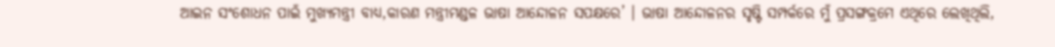ଆଇନ ସଂଶୋଧନ ପାଇଁ ମୁଖ୍ୟମନ୍ତ୍ରୀ ବାଧ୍ୟ,କାରଣ ମନ୍ତ୍ରୀମଣ୍ଡଳ ଭାଷା ଆନ୍ଦୋଳନ ସପକ୍ଷରେ’ । ଭାଷା ଆନ୍ଦୋଳନର ସୃଷ୍ଟି ସମ୍ପର୍କରେ ମୁଁ ପ୍ରସଙ୍ଗକ୍ରମେ ଏଥିରେ ଲେଖିଥିଲି,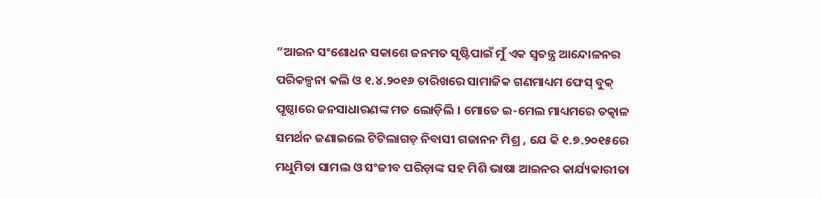“ଆଇନ ସଂଶୋଧନ ସକାଶେ ଜନମତ ସୃଷ୍ଟିପାଇଁ ମୁଁ ଏକ ସ୍ବତନ୍ତ୍ର ଆନ୍ଦୋଳନର ପରିକଳ୍ପନା କଲି ଓ ୧.୪.୨୦୧୬ ତାରିଖରେ ସାମାଜିକ ଗଣମାଧ୍ୟମ ଫେସ୍ ବୁକ୍ ପୃଷ୍ଠାରେ ଜନସାଧାରଣଙ୍କ ମତ ଲୋଡ଼ିଲି । ମୋତେ ଇ-ମେଲ ମାଧ୍ୟମରେ ତତ୍କାଳ ସମର୍ଥନ ଜଣାଇଲେ ଟିଟିଲାଗଡ଼ ନିବାସୀ ଗଜାନନ ମିଶ୍ର , ଯେ କି ୧.୭.୨୦୧୫ରେ ମଧୁମିତା ସାମଲ ଓ ସଂଜୀବ ପରିଡ଼ାଙ୍କ ସହ ମିଶି ଭାଷା ଆଇନର କାର୍ଯ୍ୟକାରୀତା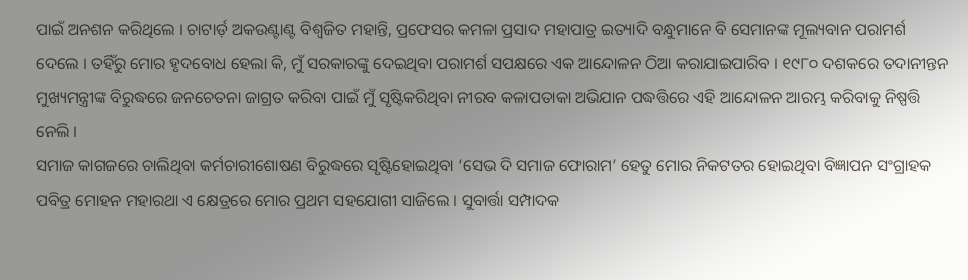ପାଇଁ ଅନଶନ କରିଥିଲେ । ଚାଟାର୍ଡ଼ ଅକଉଣ୍ଟାଣ୍ଟ ବିଶ୍ଵଜିତ ମହାନ୍ତି, ପ୍ରଫେସର କମଳା ପ୍ରସାଦ ମହାପାତ୍ର ଇତ୍ୟାଦି ବନ୍ଧୁମାନେ ବି ସେମାନଙ୍କ ମୂଲ୍ୟବାନ ପରାମର୍ଶ ଦେଲେ । ତହିଁରୁ ମୋର ହୃଦବୋଧ ହେଲା କି, ମୁଁ ସରକାରଙ୍କୁ ଦେଇଥିବା ପରାମର୍ଶ ସପକ୍ଷରେ ଏକ ଆନ୍ଦୋଳନ ଠିଆ କରାଯାଇପାରିବ । ୧୯୮୦ ଦଶକରେ ତଦାନୀନ୍ତନ ମୁଖ୍ୟମନ୍ତ୍ରୀଙ୍କ ବିରୁଦ୍ଧରେ ଜନଚେତନା ଜାଗ୍ରତ କରିବା ପାଇଁ ମୁଁ ସୃଷ୍ଟିକରିଥିବା ନୀରବ କଳାପତାକା ଅଭିଯାନ ପଦ୍ଧତ୍ତିରେ ଏହି ଆନ୍ଦୋଳନ ଆରମ୍ଭ କରିବାକୁ ନିଷ୍ପତ୍ତି ନେଲି ।
ସମାଜ କାଗଜରେ ଚାଲିଥିବା କର୍ମଚାରୀଶୋଷଣ ବିରୁଦ୍ଧରେ ସୃଷ୍ଟିହୋଇଥିବା ‘ସେଭ ଦି ସମାଜ ଫୋରାମ’ ହେତୁ ମୋର ନିକଟତର ହୋଇଥିବା ବିଜ୍ଞାପନ ସଂଗ୍ରାହକ ପବିତ୍ର ମୋହନ ମହାରଥା ଏ କ୍ଷେତ୍ରରେ ମୋର ପ୍ରଥମ ସହଯୋଗୀ ସାଜିଲେ । ସୁବାର୍ତ୍ତା ସମ୍ପାଦକ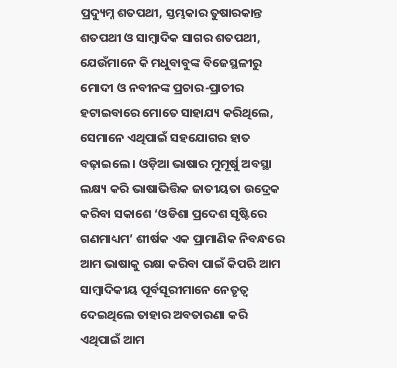ପ୍ରଦ୍ୟୁମ୍ନ ଶତପଥୀ, ସ୍ତମ୍ଭକାର ତୁଷାରକାନ୍ତ ଶତପଥୀ ଓ ସାମ୍ବାଦିକ ସାଗର ଶତପଥୀ, ଯେଉଁମାନେ କି ମଧୁବାବୁଙ୍କ ବିଜେସ୍ଥଳୀରୁ ମୋଦୀ ଓ ନବୀନଙ୍କ ପ୍ରଚାର-ପ୍ରାଚୀର ହଟାଇବାରେ ମୋତେ ସାହାଯ୍ୟ କରିଥିଲେ, ସେମାନେ ଏଥିପାଇଁ ସହଯୋଗର ହାତ ବଢ଼ାଇଲେ । ଓଡ଼ିଆ ଭାଷାର ମୁମୂର୍ଷୁ ଅବସ୍ଥା ଲକ୍ଷ୍ୟ କରି ଭାଷାଭିତ୍ତିକ ଜାତୀୟତା ଉଦ୍ରେକ କରିବା ସକାଶେ ‘ଓଡିଶା ପ୍ରଦେଶ ସୃଷ୍ଟିରେ ଗଣମାଧ୍ୟମ’ ଶୀର୍ଷକ ଏକ ପ୍ରାମାଣିକ ନିବନ୍ଧରେ ଆମ ଭାଷାକୁ ରକ୍ଷା କରିବା ପାଇଁ କିପରି ଆମ ସାମ୍ବାଦିକୀୟ ପୂର୍ବସୂରୀମାନେ ନେତୃତ୍ବ ଦେଇଥିଲେ ତାହାର ଅବତାରଣା କରି ଏଥିପାଇଁ ଆମ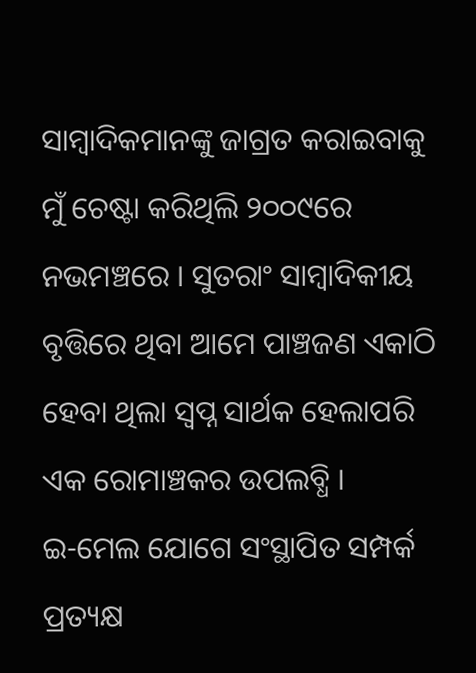ସାମ୍ବାଦିକମାନଙ୍କୁ ଜାଗ୍ରତ କରାଇବାକୁ ମୁଁ ଚେଷ୍ଟା କରିଥିଲି ୨୦୦୯ରେ ନଭମଞ୍ଚରେ । ସୁତରାଂ ସାମ୍ବାଦିକୀୟ ବୃତ୍ତିରେ ଥିବା ଆମେ ପାଞ୍ଚଜଣ ଏକାଠି ହେବା ଥିଲା ସ୍ଵପ୍ନ ସାର୍ଥକ ହେଲାପରି ଏକ ରୋମାଞ୍ଚକର ଉପଲବ୍ଧି ।
ଇ-ମେଲ ଯୋଗେ ସଂସ୍ଥାପିତ ସମ୍ପର୍କ ପ୍ରତ୍ୟକ୍ଷ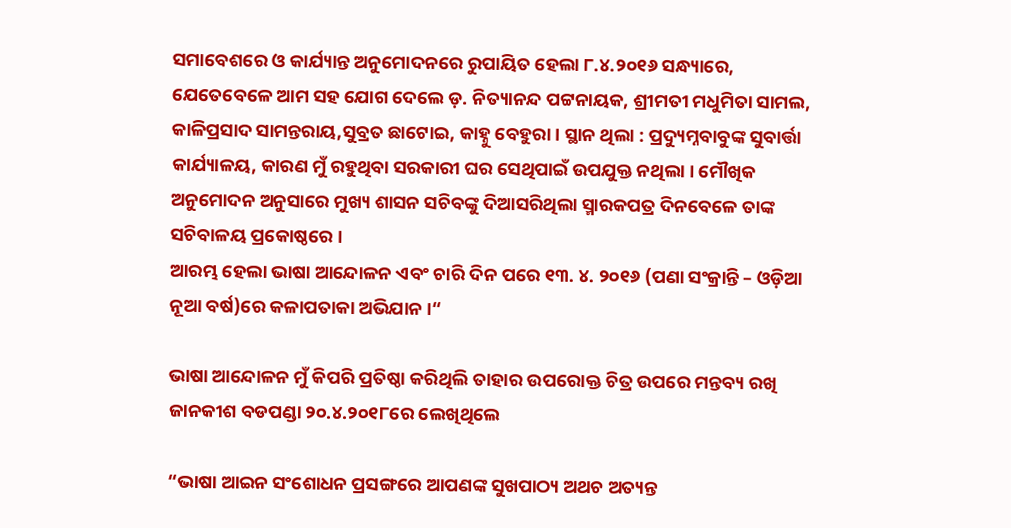ସମାବେଶରେ ଓ କାର୍ଯ୍ୟାନ୍ତ ଅନୁମୋଦନରେ ରୁପାୟିତ ହେଲା ୮.୪.୨୦୧୬ ସନ୍ଧ୍ୟାରେ, ଯେତେବେଳେ ଆମ ସହ ଯୋଗ ଦେଲେ ଡ଼. ନିତ୍ୟାନନ୍ଦ ପଟ୍ଟନାୟକ, ଶ୍ରୀମତୀ ମଧୁମିତା ସାମଲ, କାଳିପ୍ରସାଦ ସାମନ୍ତରାୟ,ସୁବ୍ରତ ଛାଟୋଇ, କାହ୍ନୁ ବେହୁରା । ସ୍ଥାନ ଥିଲା : ପ୍ରଦ୍ୟୁମ୍ନବାବୁଙ୍କ ସୁବାର୍ତ୍ତା କାର୍ଯ୍ୟାଳୟ, କାରଣ ମୁଁ ରହୁଥିବା ସରକାରୀ ଘର ସେଥିପାଇଁ ଉପଯୁକ୍ତ ନଥିଲା । ମୌଖିକ ଅନୁମୋଦନ ଅନୁସାରେ ମୁଖ୍ୟ ଶାସନ ସଚିବଙ୍କୁ ଦିଆସରିଥିଲା ସ୍ମାରକପତ୍ର ଦିନବେଳେ ତାଙ୍କ ସଚିବାଳୟ ପ୍ରକୋଷ୍ଠରେ ।
ଆରମ୍ଭ ହେଲା ଭାଷା ଆନ୍ଦୋଳନ ଏବଂ ଚାରି ଦିନ ପରେ ୧୩. ୪. ୨୦୧୬ (ପଣା ସଂକ୍ରାନ୍ତି – ଓଡ଼ିଆ ନୂଆ ବର୍ଷ)ରେ କଳାପତାକା ଅଭିଯାନ ।“

ଭାଷା ଆନ୍ଦୋଳନ ମୁଁ କିପରି ପ୍ରତିଷ୍ଠା କରିଥିଲି ତାହାର ଉପରୋକ୍ତ ଚିତ୍ର ଉପରେ ମନ୍ତବ୍ୟ ରଖି ଜାନକୀଶ ବଡପଣ୍ଡା ୨୦.୪.୨୦୧୮ରେ ଲେଖିଥିଲେ

“ଭାଷା ଆଇନ ସଂଶୋଧନ ପ୍ରସଙ୍ଗରେ ଆପଣଙ୍କ ସୁଖପାଠ୍ୟ ଅଥଚ ଅତ୍ୟନ୍ତ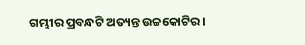ଗମ୍ଭୀର ପ୍ରବନ୍ଧଟି ଅତ୍ୟନ୍ତ ଉଚ୍ଚକୋଟିର।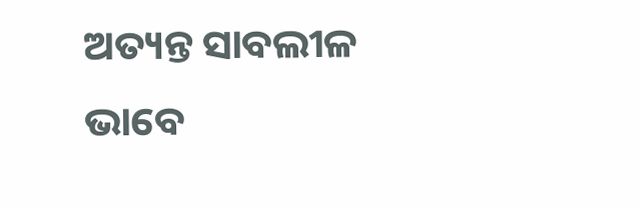ଅତ୍ୟନ୍ତ ସାବଲୀଳ ଭାବେ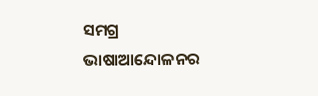ସମଗ୍ର ଭାଷାଆନ୍ଦୋଳନର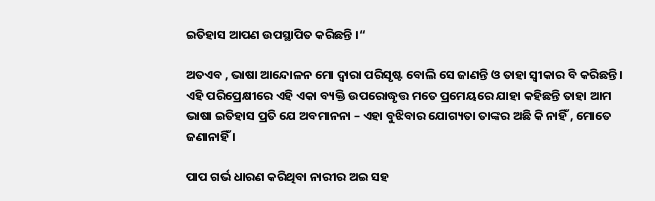ଇତିହାସ ଆପଣ ଉପସ୍ଥାପିତ କରିଛନ୍ତି ।“

ଅତଏବ , ଭାଷା ଆନ୍ଦୋଳନ ମୋ ଦ୍ଵାରା ପରିସୃଷ୍ଟ ବୋଲି ସେ ଜାଣନ୍ତି ଓ ତାହା ସ୍ଵୀକାର ବି କରିଛନ୍ତି । ଏହି ପରିପ୍ରେକ୍ଷୀରେ ଏହି ଏକା ବ୍ୟକ୍ତି ଉପରୋଦ୍ଧୃତ୍ତ ମତେ ପ୍ରମେୟରେ ଯାହା କହିଛନ୍ତି ତାହା ଆମ ଭାଷା ଇତିହାସ ପ୍ରତି ଯେ ଅବମାନନା – ଏହା ବୁଝିବାର ଯୋଗ୍ୟତା ତାଙ୍କର ଅଛି କି ନାହିଁ , ମୋତେ ଜଣାନାହିଁ ।

ପାପ ଗର୍ଭ ଧାରଣ କରିଥିବା ନାରୀର ଅଇ ସହ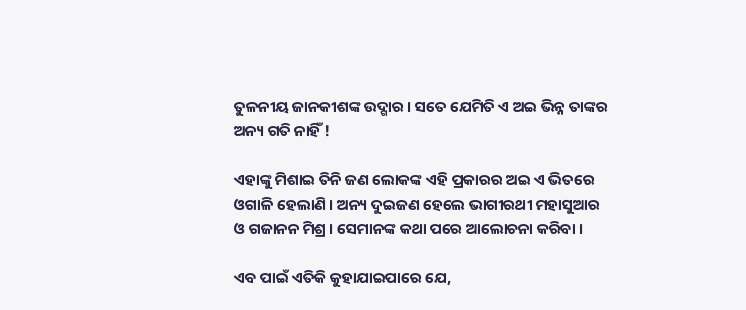ତୁଳନୀୟ ଜାନକୀଶଙ୍କ ଉଦ୍ଗାର । ସତେ ଯେମିତି ଏ ଅଇ ଭିନ୍ନ ତାଙ୍କର ଅନ୍ୟ ଗତି ନାହିଁ !

ଏହାଙ୍କୁ ମିଶାଇ ତିନି ଜଣ ଲୋକଙ୍କ ଏହି ପ୍ରକାରର ଅଇ ଏ ଭିତରେ ଓଗାଳି ହେଲାଣି । ଅନ୍ୟ ଦୁଇଜଣ ହେଲେ ଭାଗୀରଥୀ ମହାସୁଆର ଓ ଗଜାନନ ମିଶ୍ର । ସେମାନଙ୍କ କଥା ପରେ ଆଲୋଚନା କରିବା ।

ଏବ ପାଇଁ ଏତିକି କୁହାଯାଇପାରେ ଯେ,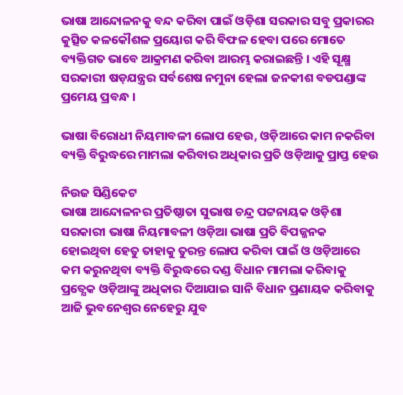ଭାଷା ଆନ୍ଦୋଳନକୁ ବନ୍ଦ କରିବା ପାଇଁ ଓଡ଼ିଶା ସରକାର ସବୁ ପ୍ରକାରର କୁତ୍ସିତ କଳକୌଶଳ ପ୍ରୟୋଗ କରି ବିଫଳ ହେବା ପରେ ମୋତେ ବ୍ୟକ୍ତିଗତ ଭାବେ ଆକ୍ରମଣ କରିବା ଆରମ୍ଭ କରାଇଛନ୍ତି । ଏହି ସୂକ୍ଷ୍ମ ସରକାରୀ ଷଡ଼ଯନ୍ତ୍ରର ସର୍ବଶେଷ ନମୁନା ହେଲା ଜନକୀଶ ବଡପଣ୍ଡାଙ୍କ ପ୍ରମେୟ ପ୍ରବନ୍ଧ ।

ଭାଷା ବିରୋଧୀ ନିୟମାବଳୀ ଲୋପ ହେଉ, ଓଡ଼ିଆରେ କାମ ନକରିବା ବ୍ୟକ୍ତି ବିରୁଦ୍ଧରେ ମାମଲା କରିବାର ଅଧିକାର ପ୍ରତି ଓଡ଼ିଆକୁ ପ୍ରାପ୍ତ ହେଉ

ନିଉଜ ସିଣ୍ଡିକେଟ
ଭାଷା ଆନ୍ଦୋଳନର ପ୍ରତିଷ୍ଠାତା ସୁଭାଷ ଚନ୍ଦ୍ର ପଟ୍ଟନାୟକ ଓଡ଼ିଶା ସରକାରୀ ଭାଷା ନିୟମାବଳୀ ଓଡ଼ିଆ ଭାଷା ପ୍ରତି ବିପଜ୍ଜନକ ହୋଇଥିବା ହେତୁ ତାହାକୁ ତୁରନ୍ତ ଲୋପ କରିବା ପାଇଁ ଓ ଓଡ଼ିଆରେ କମ କରୁନଥିବା ବ୍ୟକ୍ତି ବିରୁଦ୍ଧରେ ଦଣ୍ଡ ବିଧାନ ମାମଲା କରିବାକୁ ପ୍ରତ୍ଯେକ ଓଡ଼ିଆଙ୍କୁ ଅଧିକାର ଦିଆଯାଇ ସାନି ବିଧାନ ପ୍ରଣାୟକ କରିବାକୁ ଆଜି ଭୁବନେଶ୍ବର ନେହେରୁ ଯୁବ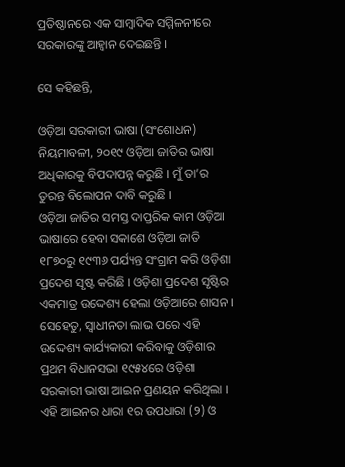ପ୍ରତିଷ୍ଠାନରେ ଏକ ସାମ୍ବାଦିକ ସମ୍ମିଳନୀରେ ସରକାରଙ୍କୁ ଆହ୍ଵାନ ଦେଇଛନ୍ତି ।

ସେ କହିଛନ୍ତି,

ଓଡ଼ିଆ ସରକାରୀ ଭାଷା (ସଂଶୋଧନ) ନିୟମାବଳୀ, ୨୦୧୯ ଓଡ଼ିଆ ଜାତିର ଭାଷା ଅଧିକାରକୁ ବିପଦାପନ୍ନ କରୁଛି । ମୁଁ ତା’ର ତୁରନ୍ତ ବିଲୋପନ ଦାବି କରୁଛି ।
ଓଡ଼ିଆ ଜାତିର ସମସ୍ତ ଦାପ୍ତରିକ କାମ ଓଡ଼ିଆ ଭାଷାରେ ହେବା ସକାଶେ ଓଡ଼ିଆ ଜାତି ୧୮୭୦ରୁ ୧୯୩୬ ପର୍ଯ୍ୟନ୍ତ ସଂଗ୍ରାମ କରି ଓଡ଼ିଶା ପ୍ରଦେଶ ସୃଷ୍ଟ କରିଛି । ଓଡ଼ିଶା ପ୍ରଦେଶ ସୃଷ୍ଟିର ଏକମାତ୍ର ଉଦ୍ଦେଶ୍ୟ ହେଲା ଓଡ଼ିଆରେ ଶାସନ ।
ସେହେତୁ, ସ୍ଵାଧୀନତା ଲାଭ ପରେ ଏହି ଉଦ୍ଦେଶ୍ୟ କାର୍ଯ୍ୟକାରୀ କରିବାକୁ ଓଡ଼ିଶାର ପ୍ରଥମ ବିଧାନସଭା ୧୯୫୪ରେ ଓଡ଼ିଶା ସରକାରୀ ଭାଷା ଆଇନ ପ୍ରଣୟନ କରିଥିଲା । ଏହି ଆଇନର ଧାରା ୧ର ଉପଧାରା (୨) ଓ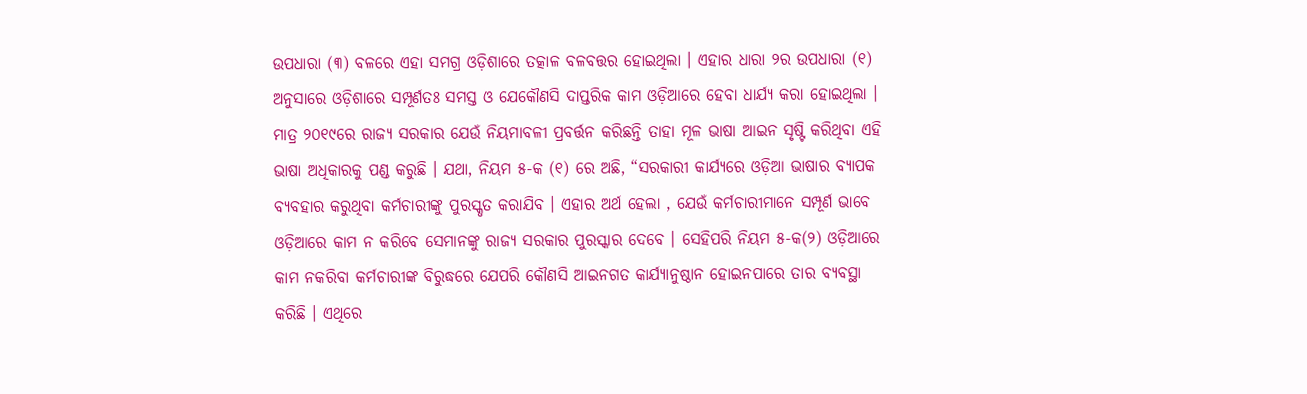ଉପଧାରା (୩) ବଳରେ ଏହା ସମଗ୍ର ଓଡ଼ିଶାରେ ତତ୍କାଳ ବଳବତ୍ତର ହୋଇଥିଲା । ଏହାର ଧାରା ୨ର ଉପଧାରା (୧) ଅନୁସାରେ ଓଡ଼ିଶାରେ ସମ୍ପୂର୍ଣତଃ ସମସ୍ତ ଓ ଯେକୌଣସି ଦାପ୍ତରିକ କାମ ଓଡ଼ିଆରେ ହେବା ଧାର୍ଯ୍ୟ କରା ହୋଇଥିଲା ।
ମାତ୍ର ୨୦୧୯ରେ ରାଜ୍ୟ ସରକାର ଯେଉଁ ନିୟମାବଳୀ ପ୍ରବର୍ତ୍ତନ କରିଛନ୍ତି ତାହା ମୂଳ ଭାଷା ଆଇନ ସୃଷ୍ଟି କରିଥିବା ଏହି ଭାଷା ଅଧିକାରକୁ ପଣ୍ଡ କରୁଛି । ଯଥା, ନିୟମ ୫-କ (୧) ରେ ଅଛି, “ସରକାରୀ କାର୍ଯ୍ୟରେ ଓଡ଼ିଆ ଭାଷାର ବ୍ୟାପକ ବ୍ୟବହାର କରୁଥିବା କର୍ମଚାରୀଙ୍କୁ ପୁରସ୍କୃତ କରାଯିବ । ଏହାର ଅର୍ଥ ହେଲା , ଯେଉଁ କର୍ମଚାରୀମାନେ ସମ୍ପୂର୍ଣ ଭାବେ ଓଡ଼ିଆରେ କାମ ନ କରିବେ ସେମାନଙ୍କୁ ରାଜ୍ୟ ସରକାର ପୁରସ୍କାର ଦେବେ । ସେହିପରି ନିୟମ ୫-କ(୨) ଓଡ଼ିଆରେ କାମ ନକରିବା କର୍ମଚାରୀଙ୍କ ବିରୁଦ୍ଧରେ ଯେପରି କୌଣସି ଆଇନଗତ କାର୍ଯ୍ୟାନୁଷ୍ଠାନ ହୋଇନପାରେ ତାର ବ୍ୟବସ୍ଥା କରିଛି । ଏଥିରେ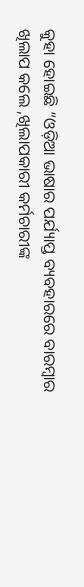କୁହା ହୋଇଛି “ଓଡ଼ିଆ ଭାଷାର ପର୍ଯ୍ୟାପ୍ତ ବ୍ୟବହାରରେ ବାରମ୍ବାର ଖିଲାପ କଲେ ,ଖିଲାପକାରୀ କର୍ମଚାରୀଙ୍କ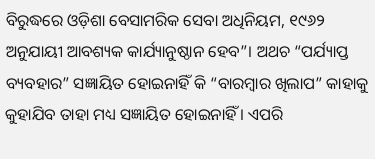ବିରୁଦ୍ଧରେ ଓଡ଼ିଶା ବେସାମରିକ ସେବା ଅଧିନିୟମ, ୧୯୬୨ ଅନୁଯାୟୀ ଆବଶ୍ୟକ କାର୍ଯ୍ୟାନୁଷ୍ଠାନ ହେବ”। ଅଥଚ “ପର୍ଯ୍ୟାପ୍ତ ବ୍ୟବହାର” ସଜ୍ଞାୟିତ ହୋଇନାହିଁ କି “ବାରମ୍ବାର ଖିଲାପ” କାହାକୁ କୁହାଯିବ ତାହା ମଧ୍ୟ ସଜ୍ଞାୟିତ ହୋଇନାହିଁ । ଏପରି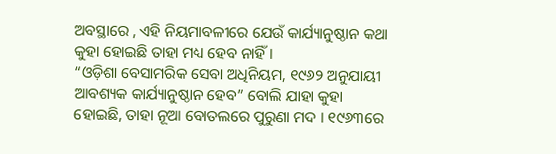ଅବସ୍ଥାରେ , ଏହି ନିୟମାବଳୀରେ ଯେଉଁ କାର୍ଯ୍ୟାନୁଷ୍ଠାନ କଥା କୁହା ହୋଇଛି ତାହା ମଧ୍ୟ ହେବ ନାହିଁ ।
“ଓଡ଼ିଶା ବେସାମରିକ ସେବା ଅଧିନିୟମ, ୧୯୬୨ ଅନୁଯାୟୀ ଆବଶ୍ୟକ କାର୍ଯ୍ୟାନୁଷ୍ଠାନ ହେବ” ବୋଲି ଯାହା କୁହା ହୋଇଛି, ତାହା ନୂଆ ବୋତଲରେ ପୁରୁଣା ମଦ । ୧୯୬୩ରେ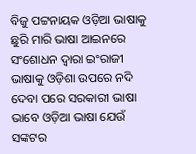ବିଜୁ ପଟ୍ଟନାୟକ ଓଡ଼ିଆ ଭାଷାକୁ ଛୁରି ମାରି ଭାଷା ଆଇନରେ ସଂଶୋଧନ ଦ୍ଵାରା ଇଂରାଜୀ ଭାଷାକୁ ଓଡ଼ିଶା ଉପରେ ନଦି ଦେବା ପରେ ସରକାରୀ ଭାଷା ଭାବେ ଓଡ଼ିଆ ଭାଷା ଯେଉଁ ସଙ୍କଟର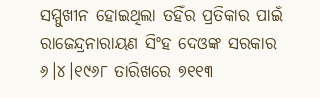ସମ୍ମୁଖୀନ ହୋଇଥିଲା ତହିଁର ପ୍ରତିକାର ପାଇଁ ରାଜେନ୍ଦ୍ରନାରାୟଣ ସିଂହ ଦେଓଙ୍କ ସରକାର ୬।୪।୧୯୬୮ ତାରିଖରେ ୭୧୧୩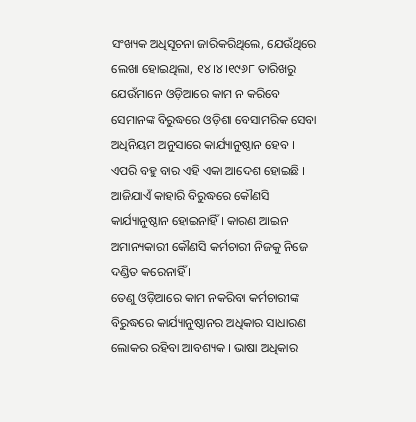ସଂଖ୍ୟକ ଅଧିସୂଚନା ଜାରିକରିଥିଲେ, ଯେଉଁଥିରେ ଲେଖା ହୋଇଥିଲା, ୧୪।୪।୧୯୬୮ ତାରିଖରୁ ଯେଉଁମାନେ ଓଡ଼ିଆରେ କାମ ନ କରିବେ ସେମାନଙ୍କ ବିରୁଦ୍ଧରେ ଓଡ଼ିଶା ବେସାମରିକ ସେବା ଅଧିନିୟମ ଅନୁସାରେ କାର୍ଯ୍ୟାନୁଷ୍ଠାନ ହେବ । ଏପରି ବହୁ ବାର ଏହି ଏକା ଆଦେଶ ହୋଇଛି । ଆଜିଯାଏଁ କାହାରି ବିରୁଦ୍ଧରେ କୌଣସି କାର୍ଯ୍ୟାନୁଷ୍ଠାନ ହୋଇନାହିଁ । କାରଣ ଆଇନ ଅମାନ୍ୟକାରୀ କୌଣସି କର୍ମଚାରୀ ନିଜକୁ ନିଜେ ଦଣ୍ଡିତ କରେନାହିଁ ।
ତେଣୁ ଓଡ଼ିଆରେ କାମ ନକରିବା କର୍ମଚାରୀଙ୍କ ବିରୁଦ୍ଧରେ କାର୍ଯ୍ୟାନୁଷ୍ଠାନର ଅଧିକାର ସାଧାରଣ ଲୋକର ରହିବା ଆବଶ୍ୟକ । ଭାଷା ଅଧିକାର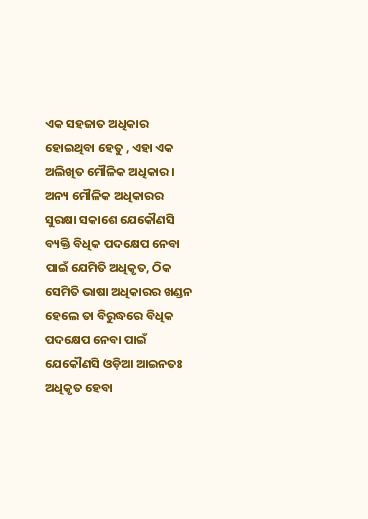ଏକ ସହଜାତ ଅଧିକାର ହୋଇଥିବା ହେତୁ , ଏହା ଏକ ଅଲିଖିତ ମୌଳିକ ଅଧିକାର । ଅନ୍ୟ ମୌଳିକ ଅଧିକାରର ସୁରକ୍ଷା ସକାଶେ ଯେକୌଣସି ବ୍ୟକ୍ତି ବିଧିକ ପଦକ୍ଷେପ ନେବା ପାଇଁ ଯେମିତି ଅଧିକୃତ, ଠିକ ସେମିତି ଭାଷା ଅଧିକାରର ଖଣ୍ଡନ ହେଲେ ତା ବିରୁଦ୍ଧରେ ବିଧିକ ପଦକ୍ଷେପ ନେବା ପାଇଁ ଯେକୌଣସି ଓଡ଼ିଆ ଆଇନତଃ ଅଧିକୃତ ହେବା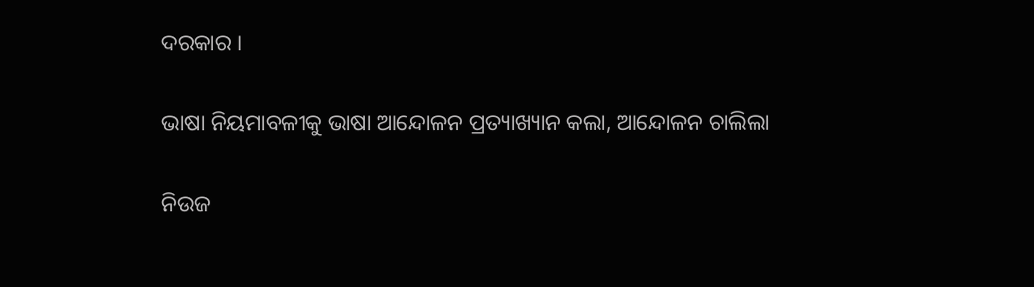ଦରକାର ।

ଭାଷା ନିୟମାବଳୀକୁ ଭାଷା ଆନ୍ଦୋଳନ ପ୍ରତ୍ୟାଖ୍ୟାନ କଲା, ଆନ୍ଦୋଳନ ଚାଲିଲା

ନିଉଜ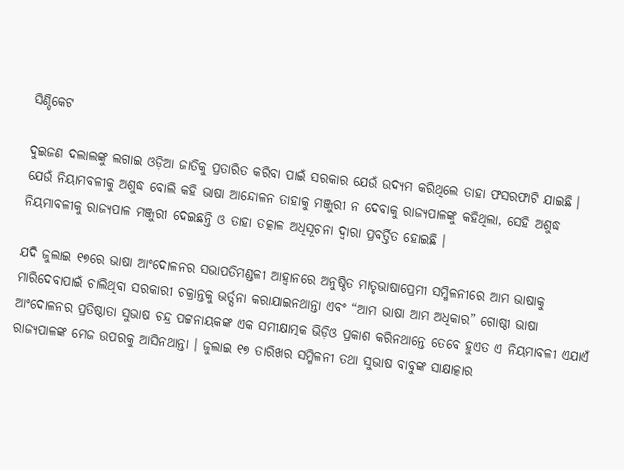ସିଣ୍ଡିକେଟ

ଦୁଇଜଣ ଦଲାଲଙ୍କୁ ଲଗାଇ ଓଡ଼ିଆ ଜାତିକୁ ପ୍ରତାରିତ କରିବା ପାଇଁ ସରକାର ଯେଉଁ ଉଦ୍ୟମ କରିଥିଲେ ତାହା ଫସରଫାଟି ଯାଇଛି । ଯେଉଁ ନିୟାମବଳୀକୁ ଅଶୁଦ୍ଧ ବୋଲି କହି ଭାଷା ଆନ୍ଦୋଳନ ତାହାକୁ ମଞ୍ଜୁରୀ ନ ଦେବାକୁ ରାଜ୍ୟପାଳଙ୍କୁ କହିଥିଲା, ସେହି ଅଶୁଦ୍ଧ ନିୟମାବଳୀକୁ ରାଜ୍ୟପାଳ ମଞ୍ଜୁରୀ ଦେଇଛନ୍ତି ଓ ତାହା ତତ୍କାଳ ଅଧିସୂଚନା ଦ୍ଵାରା ପ୍ରବର୍ତ୍ତିତ ହୋଇଛି ।

ଯଦି ଜୁଲାଇ ୧୭ରେ ଭାଷା ଆଂଦୋଳନର ସଭାପତିମଣ୍ଡଳୀ ଆହ୍ଵାନରେ ଅନୁଷ୍ଠିତ ମାତୃଭାଷାପ୍ରେମୀ ସମ୍ମିଳନୀରେ ଆମ ଭାଷାକୁ ମାରିଦେବାପାଇଁ ଚାଲିଥିବା ସରକାରୀ ଚକ୍ରାନ୍ତକୁ ଭର୍ତ୍ସନା କରାଯାଇନଥାନ୍ତା ଏବଂ “ଆମ ଭାଷା ଆମ ଅଧିକାର” ଗୋଷ୍ଠୀ ଭାଷା ଆଂଦୋଳନର ପ୍ରତିଷ୍ଠାତା ସୁଭାଷ ଚନ୍ଦ୍ର ପଟ୍ଟନାୟକଙ୍କ ଏକ ସମୀକ୍ଷାତ୍ମକ ଭିଡ଼ିଓ ପ୍ରକାଶ କରିନଥାନ୍ତେ ତେବେ ହୁଏତ ଏ ନିୟମାବଳୀ ଏଯାଏଁ ରାଜ୍ୟପାଳଙ୍କ ମେଜ ଉପରକୁ ଆସିନଥାନ୍ତା । ଜୁଲାଇ ୧୭ ତାରିଖର ସମ୍ମିଳନୀ ତଥା ସୁଭାଷ ବାବୁଙ୍କ ସାକ୍ଷାତ୍କାର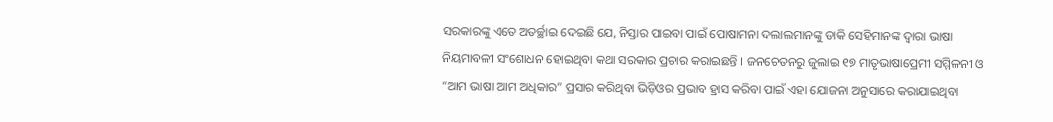ସରକାରଙ୍କୁ ଏତେ ଅତର୍ଚ୍ଛାଇ ଦେଇଛି ଯେ, ନିସ୍ତାର ପାଇବା ପାଇଁ ପୋଷାମନା ଦଲାଲମାନଙ୍କୁ ଡାକି ସେହିମାନଙ୍କ ଦ୍ଵାରା ଭାଷା ନିୟମାବଳୀ ସଂଶୋଧନ ହୋଇଥିବା କଥା ସରକାର ପ୍ରଚାର କରାଇଛନ୍ତି । ଜନଚେତନରୁ ଜୁଲାଇ ୧୭ ମାତୃଭାଷାପ୍ରେମୀ ସମ୍ମିଳନୀ ଓ “ଆମ ଭାଷା ଆମ ଅଧିକାର” ପ୍ରସାର କରିଥିବା ଭିଡ଼ିଓର ପ୍ରଭାବ ହ୍ରାସ କରିବା ପାଇଁ ଏହା ଯୋଜନା ଅନୁସାରେ କରାଯାଇଥିବା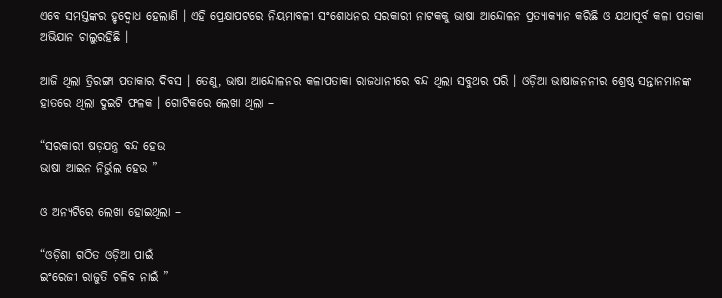ଏବେ ସମସ୍ତଙ୍କର ହୃଦ୍ବୋଧ ହେଲାଣି । ଏହି ପ୍ରେକ୍ଷାପଟରେ ନିୟମାବଳୀ ସଂଶୋଧନର ସରକାରୀ ନାଟକକୁ ଭାଷା ଆନ୍ଦୋଳନ ପ୍ରତ୍ୟାକ୍ୟାନ କରିଛି ଓ ଯଥାପୂର୍ବ କଳା ପତାକା ଅଭିଯାନ ଚାଲୁରହିଛି ।

ଆଜି ଥିଲା ତ୍ରିରଙ୍ଗା ପତାକାର ଦିବସ । ତେଣୁ, ଭାଷା ଆନ୍ଦୋଳନର କଳାପତାକା ରାଜଧାନୀରେ ବନ୍ଦ ଥିଲା ସବୁଥର ପରି । ଓଡ଼ିଆ ଭାଷାଜନନୀର ଶ୍ରେଷ୍ଠ ସନ୍ତାନମାନଙ୍କ ହାତରେ ଥିଲା ଦୁଇଟି ଫଳକ । ଗୋଟିକରେ ଲେଖା ଥିଲା –

“ସରକାରୀ ଷଡ଼ଯନ୍ତ୍ର ବନ୍ଦ ହେଉ
ଭାଷା ଆଇନ ନିର୍ଭୁଲ ହେଉ ”

ଓ ଅନ୍ୟଟିରେ ଲେଖା ହୋଇଥିଲା –

“ଓଡ଼ିଶା ଗଠିତ ଓଡ଼ିଆ ପାଇଁ
ଇଂରେଜୀ ରାଜୁତି ଚଳିବ ନାଇଁ ”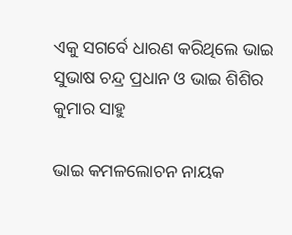ଏକୁ ସଗର୍ବେ ଧାରଣ କରିଥିଲେ ଭାଇ ସୁଭାଷ ଚନ୍ଦ୍ର ପ୍ରଧାନ ଓ ଭାଇ ଶିଶିର କୁମାର ସାହୁ

ଭାଇ କମଳଲୋଚନ ନାୟକ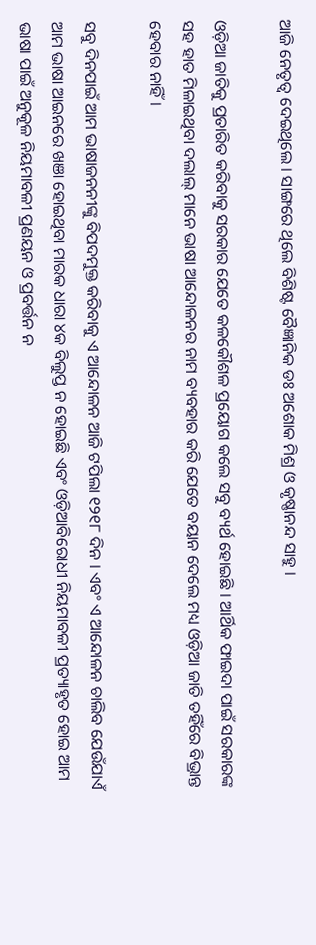ଆଜି ନେତୃତ୍ବ ଦେଇଥିଲେ । ସାଙ୍ଗରେ ଥିଲେ ବିଶିଷ୍ଟ ବୈଜ୍ଞାନିକ ଡଃ ଅଶୋକ ମିଶ୍ର ଓ କୃଷ୍ଣାନନ୍ଦ ସାହୁ ।

ଓଡ଼ିଆ ଜାତିକୁ ପ୍ରତାରିତ କରିବାକୁ ସରକାର ଯେତେ କଳକୌଶଳ ପ୍ରୟୋଗ କଲେ ସବୁ ବ୍ୟର୍ଥ ହୋଇଛି । ଆର୍ଥିକ ଫାଇଦା ପାଇଁ ସରକାରଙ୍କ ସହ ହାତ ମିଳାଇଥିବା ଦଲାଲ୍ ମାନେ ଭାଷା ଆନ୍ଦୋଳନର ନାମ ବ୍ୟବହାର କରି ଯେତେ ବୟାନ ଦେଲେ ମଧ୍ୟ ଓଡ଼ିଆ ଜାତି ତହିଁରେ ବିଭ୍ରାନ୍ତ ହେବାର ନାହିଁ ।

ସବୁ ଦିନପାଇଁ ଆମ ଭାଷାଜନନୀଙ୍କୁ ବିପଦମୁକ୍ତ କରିବାକୁ ଏ ଆନ୍ଦୋଳନ ଆଜି ଟପିଲା ୧୨୧୮ ଦିନ । ଏବଂ ଏ ଆନ୍ଦୋଳନ ଚାଲିବ ଯେଉଁଯାଏଁ ଆମ ଭାଷା ଆଇନରେ ଖଞା ହୋଇଥିବା ମାରକ ଧାରା ୪କ ବିଲୁପ୍ତ ନ ହୋଇଛି ଏବଂ ଓଡ଼ିଆବିରୋଧୀ ନିୟମାବଳୀ ପ୍ରତ୍ୟାହୃତ ହୋଇ ଆମ ଭାଷା ପାଇଁ ଅନୁକୂଳ ନିୟମାବଳୀ ପ୍ରଣୟନ ଓ ପ୍ରବର୍ତ୍ତନ ନ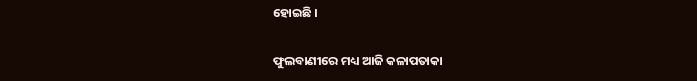ହୋଇଛି ।

ଫୁଲବାଣୀରେ ମଧ୍ୟ ଆଜି କଳାପତାକା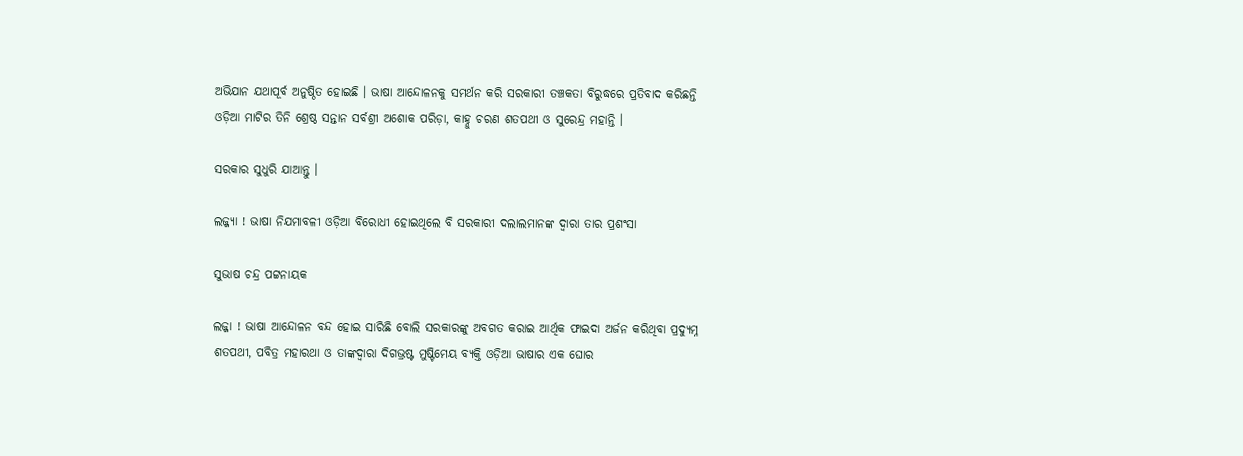ଅଭିଯାନ ଯଥାପୂର୍ବ ଅନୁଷ୍ଠିତ ହୋଇଛି । ଭାଷା ଆନ୍ଦୋଳନକୁ ସମର୍ଥନ କରି ସରକାରୀ ତଞ୍ଚକତା ବିରୁଦ୍ଧରେ ପ୍ରତିବାଦ କରିଛନ୍ତି ଓଡ଼ିଆ ମାଟିର ତିନି ଶ୍ରେଷ୍ଠ ସନ୍ତାନ ସର୍ବଶ୍ରୀ ଅଶୋକ ପରିଡ଼ା, କାହ୍ନୁ ଚରଣ ଶତପଥୀ ଓ ସୁରେନ୍ଦ୍ର ମହାନ୍ତି ।

ସରକାର ସୁଧୁରି ଯାଆନ୍ତୁ ।

ଲଜ୍ଜ୍ୟା ! ଭାଷା ନିଯମାବଳୀ ଓଡ଼ିଆ ବିରୋଧୀ ହୋଇଥିଲେ ବି ସରକାରୀ ଦଲାଲମାନଙ୍କ ଦ୍ଵାରା ତାର ପ୍ରଶଂସା

ସୁଭାଷ ଚନ୍ଦ୍ର ପଟ୍ଟନାୟକ

ଲଜ୍ଜା ! ଭାଷା ଆନ୍ଦୋଳନ ବନ୍ଦ ହୋଇ ସାରିଛି ବୋଲି ସରକାରଙ୍କୁ ଅବଗତ କରାଇ ଆର୍ଥିକ ଫାଇଦା ଅର୍ଜନ କରିଥିବା ପ୍ରଦ୍ୟୁମ୍ନ ଶତପଥୀ, ପବିତ୍ର ମହାରଥା ଓ ତାଙ୍କଦ୍ଵାରା ଦିଗଭ୍ରଷ୍ଟ ମୁଷ୍ଟିମେୟ ବ୍ୟକ୍ତି ଓଡ଼ିଆ ଭାଷାର ଏକ ଘୋର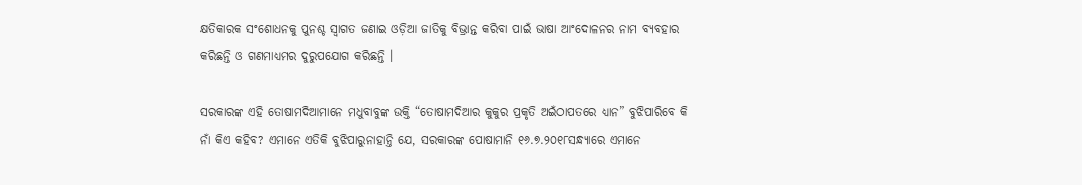କ୍ଷତିକାରକ ସଂଶୋଧନକୁ ପୁନଶ୍ଚ ସ୍ଵାଗତ ଜଣାଇ ଓଡ଼ିଆ ଜାତିକୁ ବିଭ୍ରାନ୍ତ କରିବା ପାଇଁ ଭାଷା ଆଂଦୋଳନର ନାମ ବ୍ୟବହାର କରିଛନ୍ତି ଓ ଗଣମାଧ୍ୟମର ଦୁରୁପଯୋଗ କରିଛନ୍ତି ।

ସରକାରଙ୍କ ଏହି ତୋଷାମଦିଆମାନେ ମଧୁବାବୁଙ୍କ ଉକ୍ତି “ତୋଷାମଦିଆର କୁକୁର ପ୍ରକୃତି ଅଇଁଠାପତରେ ଧ୍ୟାନ” ବୁଝିପାରିବେ କି ନାଁ କିଏ କହିବ? ଏମାନେ ଏତିକି ବୁଝିପାରୁନାହାନ୍ତି ଯେ, ସରକାରଙ୍କ ପୋଷାମାନି ୧୬.୭.୨୦୧୮ସନ୍ଧ୍ୟାରେ ଏମାନେ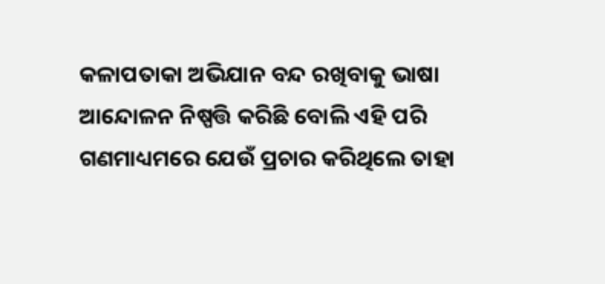କଳାପତାକା ଅଭିଯାନ ବନ୍ଦ ରଖିବାକୁ ଭାଷା ଆନ୍ଦୋଳନ ନିଷ୍ପତ୍ତି କରିଛି ବୋଲି ଏହି ପରି ଗଣମାଧ୍ୟମରେ ଯେଉଁ ପ୍ରଚାର କରିଥିଲେ ତାହା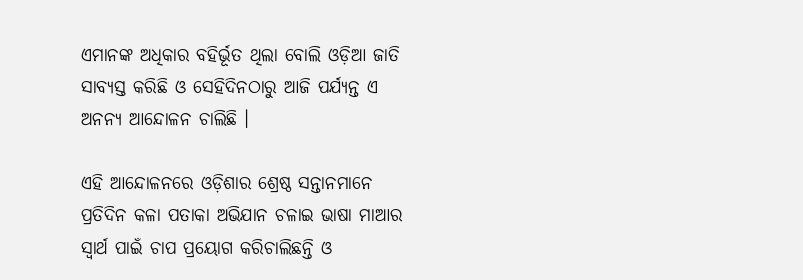ଏମାନଙ୍କ ଅଧିକାର ବହିର୍ଭୂତ ଥିଲା ବୋଲି ଓଡ଼ିଆ ଜାତି ସାବ୍ୟସ୍ତ କରିଛି ଓ ସେହିଦିନଠାରୁ ଆଜି ପର୍ଯ୍ୟନ୍ତ ଏ ଅନନ୍ୟ ଆନ୍ଦୋଳନ ଚାଲିଛି ।

ଏହି ଆନ୍ଦୋଳନରେ ଓଡ଼ିଶାର ଶ୍ରେଷ୍ଠ ସନ୍ତାନମାନେ ପ୍ରତିଦିନ କଳା ପତାକା ଅଭିଯାନ ଚଳାଇ ଭାଷା ମାଆର ସ୍ଵାର୍ଥ ପାଇଁ ଚାପ ପ୍ରୟୋଗ କରିଚାଲିଛନ୍ତି ଓ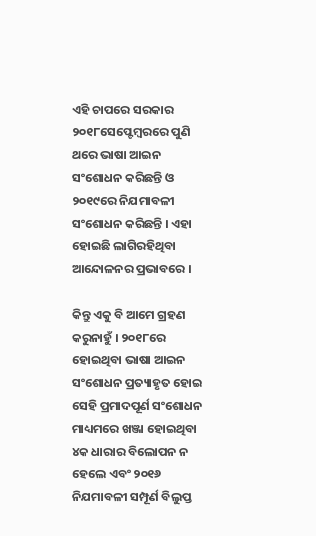ଏହି ଚାପରେ ସରକାର ୨୦୧୮ସେପ୍ଟେମ୍ବରରେ ପୁଣି ଥରେ ଭାଷା ଆଇନ ସଂଶୋଧନ କରିଛନ୍ତି ଓ ୨୦୧୯ରେ ନିଯମାବଳୀ ସଂଶୋଧନ କରିଛନ୍ତି । ଏହା ହୋଇଛି ଲାଗିରହିଥିବା ଆନ୍ଦୋଳନର ପ୍ରଭାବରେ ।

କିନ୍ତୁ ଏକୁ ବି ଆମେ ଗ୍ରହଣ କରୁନାହୁଁ । ୨୦୧୮ରେ ହୋଇଥିବା ଭାଷା ଆଇନ ସଂଶୋଧନ ପ୍ରତ୍ୟାହୃତ ହୋଇ ସେହି ପ୍ରମାଦପୂର୍ଣ ସଂଶୋଧନ ମାଧ୍ୟମରେ ଖଞ୍ଜା ହୋଇଥିବା ୪କ ଧାରାର ବିଲୋପନ ନ ହେଲେ ଏବଂ ୨୦୧୬ ନିଯମାବଳୀ ସମ୍ପୂର୍ଣ ବିଲୁପ୍ତ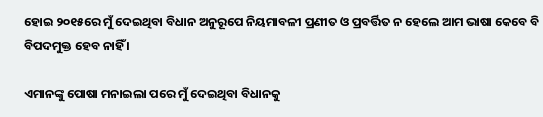ହୋଇ ୨୦୧୫ରେ ମୁଁ ଦେଇଥିବା ବିଧାନ ଅନୁରୂପେ ନିୟମାବଳୀ ପ୍ରଣୀତ ଓ ପ୍ରବର୍ତ୍ତିତ ନ ହେଲେ ଆମ ଭାଷା କେବେ ବି ବିପଦମୁକ୍ତ ହେବ ନାହିଁ ।

ଏମାନଙ୍କୁ ପୋଷା ମନାଇଲା ପରେ ମୁଁ ଦେଇଥିବା ବିଧାନକୁ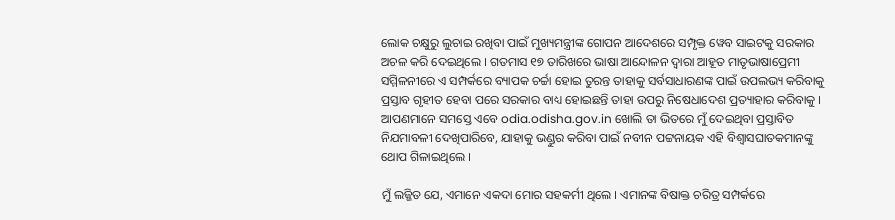ଲୋକ ଚକ୍ଷୁରୁ ଲୁଚାଇ ରଖିବା ପାଇଁ ମୁଖ୍ୟମନ୍ତ୍ରୀଙ୍କ ଗୋପନ ଆଦେଶରେ ସମ୍ପୃକ୍ତ ୱେବ ସାଇଟକୁ ସରକାର ଅଚଳ କରି ଦେଇଥିଲେ । ଗତମାସ ୧୭ ତାରିଖରେ ଭାଷା ଆନ୍ଦୋଳନ ଦ୍ଵାରା ଆହୂତ ମାତୃଭାଷାପ୍ରେମୀ ସମ୍ମିଳନୀରେ ଏ ସମ୍ପର୍କରେ ବ୍ୟାପକ ଚର୍ଚ୍ଚା ହୋଇ ତୁରନ୍ତ ତାହାକୁ ସର୍ବସାଧାରଣଙ୍କ ପାଇଁ ଉପଲଭ୍ୟ କରିବାକୁ ପ୍ରସ୍ତାବ ଗୃହୀତ ହେବା ପରେ ସରକାର ବାଧ୍ୟ ହୋଇଛନ୍ତି ତାହା ଉପରୁ ନିଷେଧାଦେଶ ପ୍ରତ୍ୟାହାର କରିବାକୁ । ଆପଣମାନେ ସମସ୍ତେ ଏବେ odia.odisha.gov.in ଖୋଲି ତା ଭିତରେ ମୁଁ ଦେଇଥିବା ପ୍ରସ୍ତାବିତ ନିଯମାବଳୀ ଦେଖିପାରିବେ, ଯାହାକୁ ଭଣ୍ଡୁର କରିବା ପାଇଁ ନବୀନ ପଟ୍ଟନାୟକ ଏହି ବିଶ୍ବାସଘାତକମାନଙ୍କୁ ଥୋପ ଗିଳାଇଥିଲେ ।

ମୁଁ ଲଜ୍ଜିତ ଯେ, ଏମାନେ ଏକଦା ମୋର ସହକର୍ମୀ ଥିଲେ । ଏମାନଙ୍କ ବିଷାକ୍ତ ଚରିତ୍ର ସମ୍ପର୍କରେ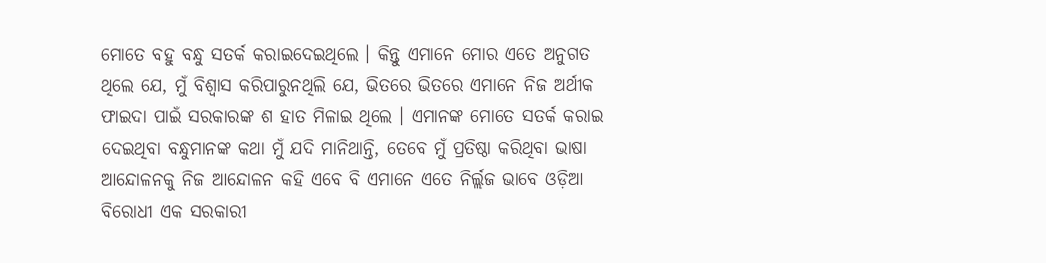ମୋତେ ବହୁ ବନ୍ଧୁ ସତର୍କ କରାଇଦେଇଥିଲେ । କିନ୍ତୁ ଏମାନେ ମୋର ଏତେ ଅନୁଗତ ଥିଲେ ଯେ, ମୁଁ ବିଶ୍ଵାସ କରିପାରୁନଥିଲି ଯେ, ଭିତରେ ଭିତରେ ଏମାନେ ନିଜ ଅର୍ଥୀକ ଫାଇଦା ପାଇଁ ସରକାରଙ୍କ ଶ ହାତ ମିଳାଇ ଥିଲେ । ଏମାନଙ୍କ ମୋତେ ସତର୍କ କରାଇ ଦେଇଥିବା ବନ୍ଧୁମାନଙ୍କ କଥା ମୁଁ ଯଦି ମାନିଥାନ୍ତି, ତେବେ ମୁଁ ପ୍ରତିଷ୍ଠା କରିଥିବା ଭାଷା ଆନ୍ଦୋଳନକୁ ନିଜ ଆନ୍ଦୋଳନ କହି ଏବେ ବି ଏମାନେ ଏତେ ନିର୍ଲ୍ଲଜ ଭାବେ ଓଡ଼ିଆ ବିରୋଧୀ ଏକ ସରକାରୀ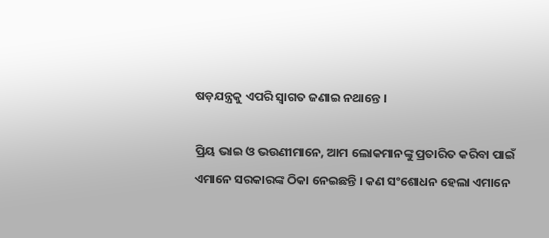ଷଡ଼ଯନ୍ତ୍ରକୁ ଏପରି ସ୍ଵାଗତ ଜଣାଇ ନଥାନ୍ତେ ।

ପ୍ରିୟ ଭାଇ ଓ ଭଉଣୀମାନେ, ଆମ ଲୋକମାନଙ୍କୁ ପ୍ରତାରିତ କରିବା ପାଇଁ ଏମାନେ ସରକାରଙ୍କ ଠିକା ନେଇଛନ୍ତି । କଣ ସଂଶୋଧନ ହେଲା ଏମାନେ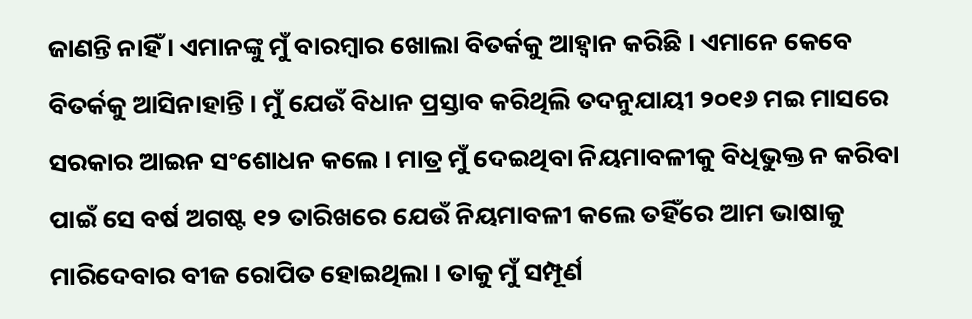ଜାଣନ୍ତି ନାହିଁ । ଏମାନଙ୍କୁ ମୁଁ ବାରମ୍ବାର ଖୋଲା ବିତର୍କକୁ ଆହ୍ଵାନ କରିଛି । ଏମାନେ କେବେ ବିତର୍କକୁ ଆସିନାହାନ୍ତି । ମୁଁ ଯେଉଁ ବିଧାନ ପ୍ରସ୍ତାବ କରିଥିଲି ତଦନୁଯାୟୀ ୨୦୧୬ ମଇ ମାସରେ ସରକାର ଆଇନ ସଂଶୋଧନ କଲେ । ମାତ୍ର ମୁଁ ଦେଇଥିବା ନିୟମାବଳୀକୁ ବିଧିଭୁକ୍ତ ନ କରିବା ପାଇଁ ସେ ବର୍ଷ ଅଗଷ୍ଟ ୧୨ ତାରିଖରେ ଯେଉଁ ନିୟମାବଳୀ କଲେ ତହିଁରେ ଆମ ଭାଷାକୁ ମାରିଦେବାର ବୀଜ ରୋପିତ ହୋଇଥିଲା । ତାକୁ ମୁଁ ସମ୍ପୂର୍ଣ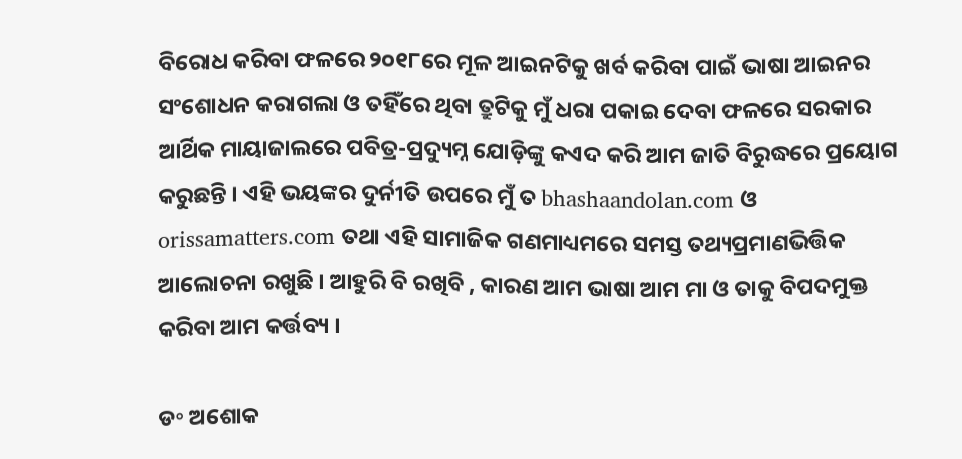ବିରୋଧ କରିବା ଫଳରେ ୨୦୧୮ରେ ମୂଳ ଆଇନଟିକୁ ଖର୍ବ କରିବା ପାଇଁ ଭାଷା ଆଇନର ସଂଶୋଧନ କରାଗଲା ଓ ତହିଁରେ ଥିବା ତ୍ରୁଟିକୁ ମୁଁ ଧରା ପକାଇ ଦେବା ଫଳରେ ସରକାର ଆର୍ଥିକ ମାୟାଜାଲରେ ପବିତ୍ର-ପ୍ରଦ୍ୟୁମ୍ନ ଯୋଡ଼ିଙ୍କୁ କଏଦ କରି ଆମ ଜାତି ବିରୁଦ୍ଧରେ ପ୍ରୟୋଗ କରୁଛନ୍ତି । ଏହି ଭୟଙ୍କର ଦୁର୍ନୀତି ଉପରେ ମୁଁ ତ bhashaandolan.com ଓ orissamatters.com ତଥା ଏହି ସାମାଜିକ ଗଣମାଧ୍ୟମରେ ସମସ୍ତ ତଥ୍ୟପ୍ରମାଣଭିତ୍ତିକ ଆଲୋଚନା ରଖୁଛି । ଆହୁରି ବି ରଖିବି , କାରଣ ଆମ ଭାଷା ଆମ ମା ଓ ତାକୁ ବିପଦମୁକ୍ତ କରିବା ଆମ କର୍ତ୍ତବ୍ୟ ।

ଡ॰ ଅଶୋକ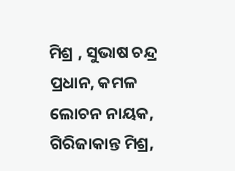ମିଶ୍ର , ସୁଭାଷ ଚନ୍ଦ୍ର ପ୍ରଧାନ, କମଳ ଲୋଚନ ନାୟକ, ଗିରିଜାକାନ୍ତ ମିଶ୍ର,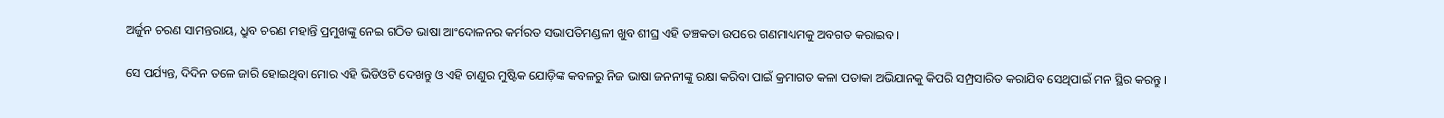ଅର୍ଜୁନ ଚରଣ ସାମନ୍ତରାୟ, ଧ୍ରୁବ ଚରଣ ମହାନ୍ତି ପ୍ରମୁଖଙ୍କୁ ନେଇ ଗଠିତ ଭାଷା ଆଂଦୋଳନର କର୍ମରତ ସଭାପତିମଣ୍ଡଳୀ ଖୁବ ଶୀଘ୍ର ଏହି ତଞ୍ଚକତା ଉପରେ ଗଣମାଧ୍ୟମକୁ ଅବଗତ କରାଇବ ।

ସେ ପର୍ଯ୍ୟନ୍ତ, ଦିଦିନ ତଳେ ଜାରି ହୋଇଥିବା ମୋର ଏହି ଭିଡିଓଟି ଦେଖନ୍ତୁ ଓ ଏହି ଚାଣୁର ମୁଷ୍ଟିକ ଯୋଡ଼ିଙ୍କ କବଳରୁ ନିଜ ଭାଷା ଜନନୀଙ୍କୁ ରକ୍ଷା କରିବା ପାଇଁ କ୍ରମାଗତ କଳା ପତାକା ଅଭିଯାନକୁ କିପରି ସମ୍ପ୍ରସାରିତ କରାଯିବ ସେଥିପାଇଁ ମନ ସ୍ଥିର କରନ୍ତୁ ।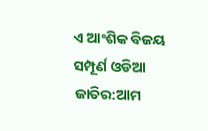ଏ ଆଂଶିକ ବିଜୟ ସମ୍ପୂର୍ଣ ଓଡିଆ ଜାତିର:ଆମ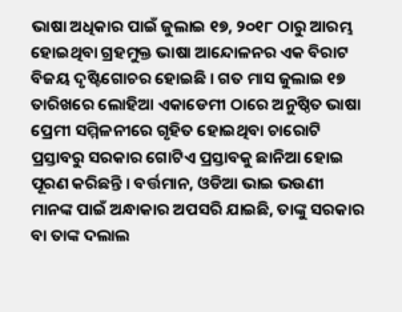ଭାଷା ଅଧିକାର ପାଇଁ ଜୁଲାଇ ୧୭, ୨୦୧୮ ଠାରୁ ଆରମ୍ଭ ହୋଇଥିବା ଗ୍ରହମୁକ୍ତ ଭାଷା ଆନ୍ଦୋଳନର ଏକ ବିରାଟ ବିଜୟ ଦୃଷ୍ଟିଗୋଚର ହୋଇଛି । ଗତ ମାସ ଜୁଲାଇ ୧୭ ତାରିଖରେ ଲୋହିଆ ଏକାଡେମୀ ଠାରେ ଅନୁଷ୍ଠିତ ଭାଷା ପ୍ରେମୀ ସମ୍ମିଳନୀରେ ଗୃହିତ ହୋଇଥିବା ଚାରୋଟି ପ୍ରସ୍ତାବରୁ ସରକାର ଗୋଟିଏ ପ୍ରସ୍ତାବକୁ ଛାନିଆ ହୋଇ ପୂରଣ କରିଛନ୍ତି । ବର୍ତ୍ତମାନ, ଓଡିଆ ଭାଇ ଭଉଣୀ ମାନଙ୍କ ପାଇଁ ଅନ୍ଧାକାର ଅପସରି ଯାଇଛି, ତାଙ୍କୁ ସରକାର ବା ତାଙ୍କ ଦଲାଲ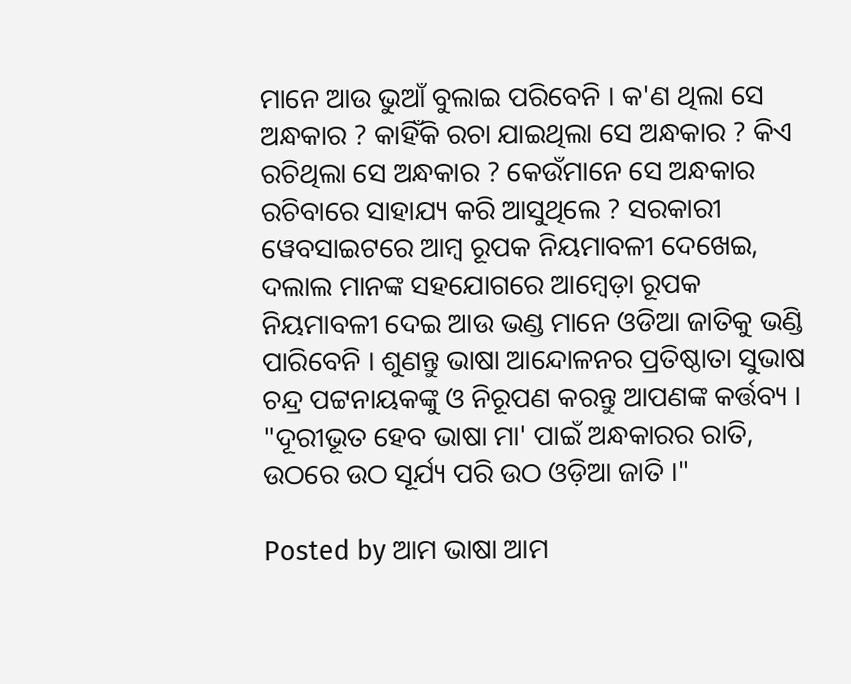ମାନେ ଆଉ ଭୁଆଁ ବୁଲାଇ ପରିବେନି । କ'ଣ ଥିଲା ସେ ଅନ୍ଧକାର ? କାହିଁକି ରଚା ଯାଇଥିଲା ସେ ଅନ୍ଧକାର ? କିଏ ରଚିଥିଲା ସେ ଅନ୍ଧକାର ? କେଉଁମାନେ ସେ ଅନ୍ଧକାର ରଚିବାରେ ସାହାଯ୍ୟ କରି ଆସୁଥିଲେ ? ସରକାରୀ ୱେବସାଇଟରେ ଆମ୍ବ ରୂପକ ନିୟମାବଳୀ ଦେଖେଇ, ଦଲାଲ ମାନଙ୍କ ସହଯୋଗରେ ଆମ୍ବେଡ଼ା ରୂପକ ନିୟମାବଳୀ ଦେଇ ଆଉ ଭଣ୍ଡ ମାନେ ଓଡିଆ ଜାତିକୁ ଭଣ୍ଡି ପାରିବେନି । ଶୁଣନ୍ତୁ ଭାଷା ଆନ୍ଦୋଳନର ପ୍ରତିଷ୍ଠାତା ସୁଭାଷ ଚନ୍ଦ୍ର ପଟ୍ଟନାୟକଙ୍କୁ ଓ ନିରୂପଣ କରନ୍ତୁ ଆପଣଙ୍କ କର୍ତ୍ତବ୍ୟ । "ଦୂରୀଭୂତ ହେବ ଭାଷା ମା' ପାଇଁ ଅନ୍ଧକାରର ରାତି, ଉଠରେ ଉଠ ସୂର୍ଯ୍ୟ ପରି ଉଠ ଓଡ଼ିଆ ଜାତି ।"

Posted by ଆମ ଭାଷା ଆମ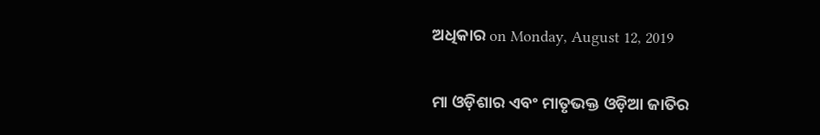ଅଧିକାର on Monday, August 12, 2019

ମା ଓଡ଼ିଶାର ଏବଂ ମାତୃଭକ୍ତ ଓଡ଼ିଆ ଜାତିର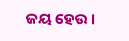ଜୟ ହେଉ ।